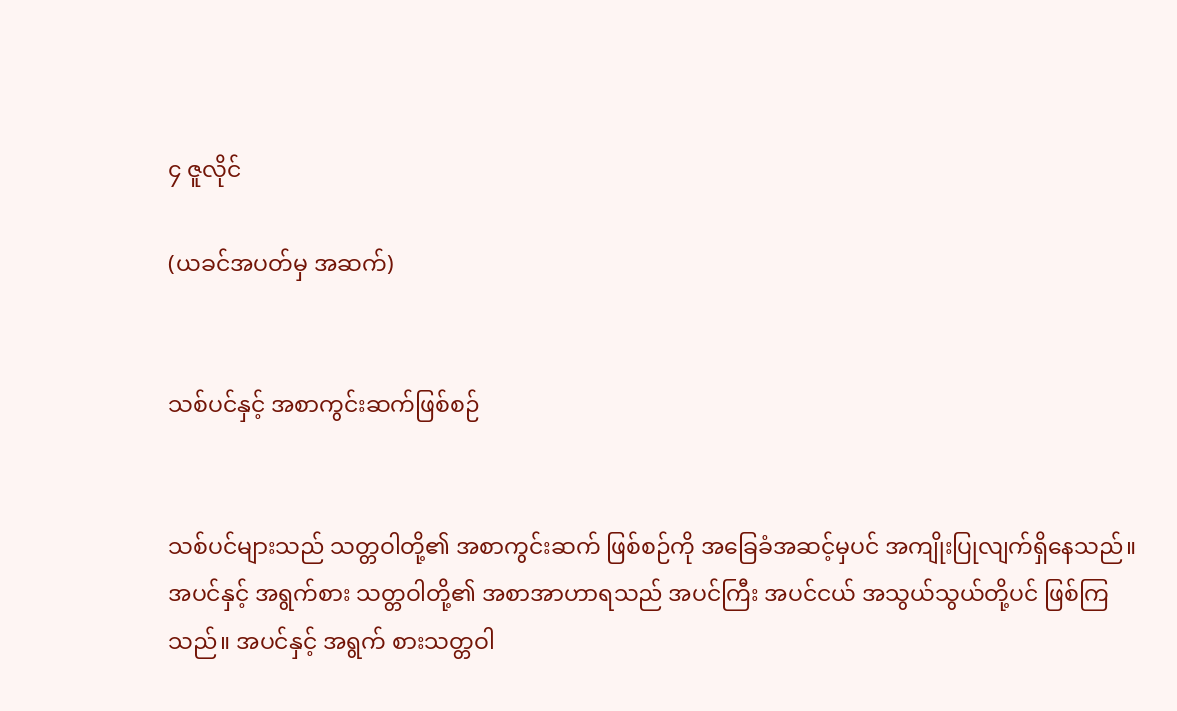၄ ဇူလိုင်

(ယခင်အပတ်မှ အဆက်)


သစ်ပင်နှင့် အစာကွင်းဆက်ဖြစ်စဉ်


သစ်ပင်များသည် သတ္တဝါတို့၏ အစာကွင်းဆက် ဖြစ်စဉ်ကို အခြေခံအဆင့်မှပင် အကျိုးပြုလျက်ရှိနေသည်။ အပင်နှင့် အရွက်စား သတ္တဝါတို့၏ အစာအာဟာရသည် အပင်ကြီး အပင်ငယ် အသွယ်သွယ်တို့ပင် ဖြစ်ကြသည်။ အပင်နှင့် အရွက် စားသတ္တဝါ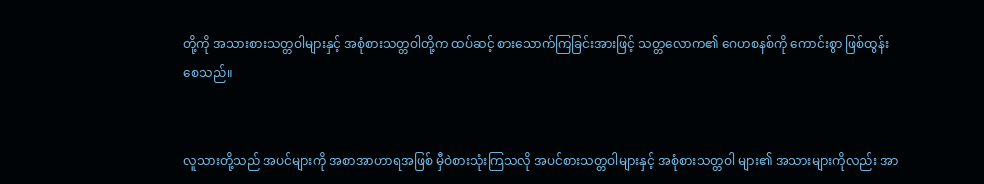တို့ကို အသားစားသတ္တဝါများနှင့် အစုံစားသတ္တဝါတို့က ထပ်ဆင့် စားသောက်ကြခြင်းအားဖြင့် သတ္တလောက၏ ဂေဟစနစ်ကို ကောင်းစွာ ဖြစ်ထွန်းစေသည်။


လူသားတို့သည် အပင်များကို အစာအာဟာရအဖြစ် မှီဝဲစားသုံးကြသလို အပင်စားသတ္တဝါများနှင့် အစုံစားသတ္တဝါ များ၏ အသားများကိုလည်း အာ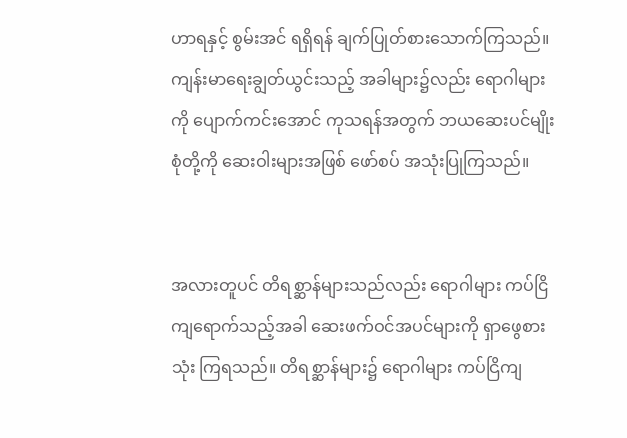ဟာရနှင့် စွမ်းအင် ရရှိရန် ချက်ပြုတ်စားသောက်ကြသည်။ ကျန်းမာရေးချွတ်ယွင်းသည့် အခါများ၌လည်း ရောဂါများကို ပျောက်ကင်းအောင် ကုသရန်အတွက် ဘယဆေးပင်မျိုးစုံတို့ကို ဆေးဝါးများအဖြစ် ဖော်စပ် အသုံးပြုကြသည်။


အလားတူပင် တိရစ္ဆာန်များသည်လည်း ရောဂါများ ကပ်ငြိ ကျရောက်သည့်အခါ ဆေးဖက်ဝင်အပင်များကို ရှာဖွေစားသုံး ကြရသည်။ တိရစ္ဆာန်များ၌ ရောဂါများ ကပ်ငြိကျ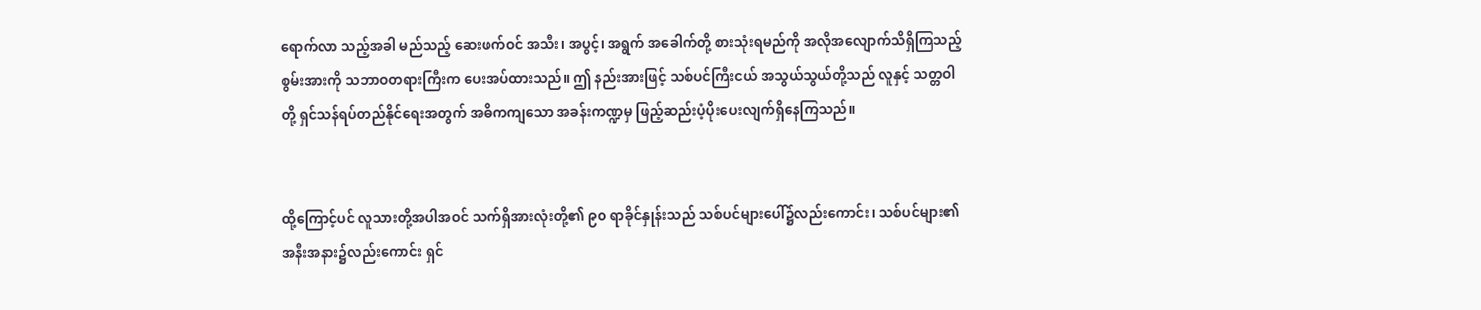ရောက်လာ သည့်အခါ မည်သည့် ဆေးဖက်ဝင် အသီး၊ အပွင့်၊ အရွက် အခေါက်တို့ စားသုံးရမည်ကို အလိုအလျောက်သိရှိကြသည့် စွမ်းအားကို သဘာဝတရားကြီးက ပေးအပ်ထားသည်။ ဤ နည်းအားဖြင့် သစ်ပင်ကြီးငယ် အသွယ်သွယ်တို့သည် လူနှင့် သတ္တဝါတို့ ရှင်သန်ရပ်တည်နိုင်ရေးအတွက် အဓိကကျသော အခန်းကဏ္ဍမှ ဖြည့်ဆည်းပံ့ပိုးပေးလျက်ရှိနေကြသည်။


ထို့ကြောင့်ပင် လူသားတို့အပါအဝင် သက်ရှိအားလုံးတို့၏ ၉၀ ရာခိုင်နှုန်းသည် သစ်ပင်များပေါ်၌လည်းကောင်း၊ သစ်ပင်များ၏ အနီးအနား၌လည်းကောင်း ရှင်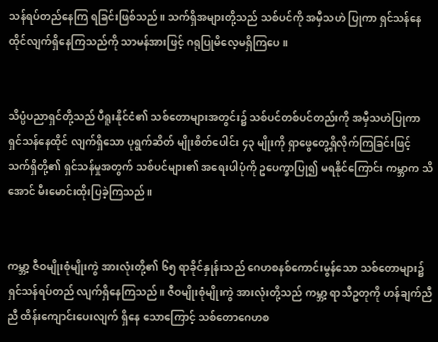သန်ရပ်တည်နေကြ ရခြင်းဖြစ်သည်။ သက်ရှိအများတို့သည် သစ်ပင်ကို အမှီသဟဲ ပြုကာ ရှင်သန်နေထိုင်လျက်ရှိနေကြသည်ကို သာမန်အားဖြင့် ဂရုပြုမိလေ့မရှိကြပေ။


သိပ္ပံပညာရှင်တို့သည် ပီရူးနိုင်ငံ၏ သစ်တောများအတွင်း၌ သစ်ပင်တစ်ပင်တည်းကို အမှီသဟဲပြုကာ ရှင်သန်နေထိုင် လျက်ရှိသော ပုရွက်ဆိတ် မျိုးစိတ်ပေါင်း ၄၃ မျိုးကို ရှာဖွေတွေ့ရှိလိုက်ကြခြင်းဖြင့် သက်ရှိတို့၏ ရှင်သန်မှုအတွက် သစ်ပင်များ၏ အရေးပါပုံကို ဥပေက္ခာပြု၍ မရနိုင်ကြောင်း ကမ္ဘာက သိအောင် မီးမောင်းထိုးပြခဲ့ကြသည်။


ကမ္ဘာ့ ဇီဝမျိုးစုံမျိုးကွဲ အားလုံးတို့၏ ၆၅ ရာခိုင်နှုန်းသည် ဂေဟစနစ်ကောင်းမွန်သော သစ်တောများ၌ ရှင်သန်ရပ်တည် လျက်ရှိနေကြသည်။ ဇီဝမျိုးစုံမျိုးကွဲ အားလုံးတို့သည် ကမ္ဘာ့ ရာသီဥတုကို ဟန်ချက်ညီညီ ထိန်းကျောင်းပေးလျက် ရှိနေ သောကြောင့် သစ်တောဂေဟစ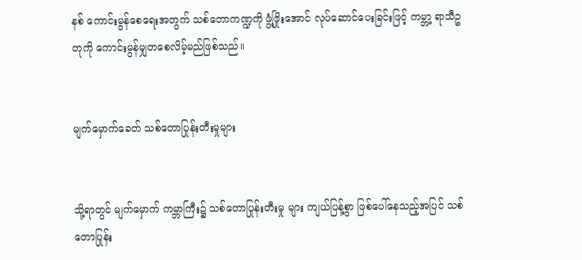နစ် ကောင်းမွန်စေရေးအတွက် သစ်တောကဏ္ဍကို ဖွံ့ဖြိုးအောင် လုပ်ဆောင်ပေးခြင်းဖြင့် ကမ္ဘာ့ ရာသီဥတုကို ကောင်းမွန်မျှတစေလိမ့်မည်ဖြစ်သည်။


မျက်မှောက်ခေတ် သစ်တောပြုန်းတီးမှုများ


သို့ရာတွင် မျက်မှောက် ကမ္ဘာကြီး၌ သစ်တောပြုန်းတီးမှု များ ကျယ်ပြန့်စွာ ဖြစ်ပေါ်နေသည့်အပြင် သစ်တောပြုန်း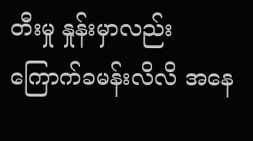တီးမှု နှုန်းမှာလည်း ကြောက်ခမန်းလိလိ အနေ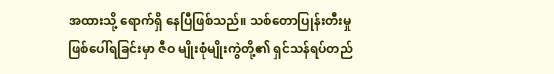အထားသို့ ရောက်ရှိ နေပြီဖြစ်သည်။ သစ်တောပြုန်းတီးမှု ဖြစ်ပေါ်ရခြင်းမှာ ဇီဝ မျိုးစုံမျိုးကွဲတို့၏ ရှင်သန်ရပ်တည်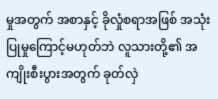မှုအတွက် အစာနှင့် ခိုလှုံစရာအဖြစ် အသုံးပြုမှုကြောင့်မဟုတ်ဘဲ လူသားတို့၏ အကျိုးစီးပွားအတွက် ခုတ်လှဲ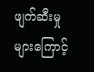ဖျက်ဆီးမှုများကြောင့်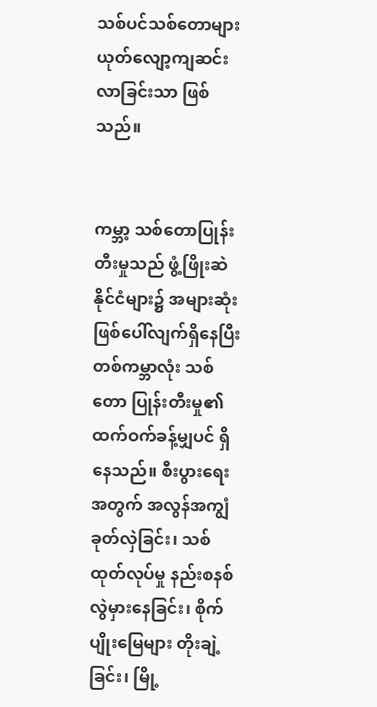သစ်ပင်သစ်တောများ ယုတ်လျော့ကျဆင်းလာခြင်းသာ ဖြစ်သည်။


ကမ္ဘာ့ သစ်တောပြုန်းတီးမှုသည် ဖွံ့ဖြိုးဆဲနိုင်ငံများ၌ အများဆုံး ဖြစ်ပေါ်လျက်ရှိနေပြီး တစ်ကမ္ဘာလုံး သစ်တော ပြုန်းတီးမှု၏ ထက်ဝက်ခန့်မျှပင် ရှိနေသည်။ စီးပွားရေးအတွက် အလွန်အကျွံ ခုတ်လှဲခြင်း၊ သစ်ထုတ်လုပ်မှု နည်းစနစ် လွဲမှားနေခြင်း၊ စိုက်ပျိုးမြေများ တိုးချဲ့ခြင်း၊ မြို့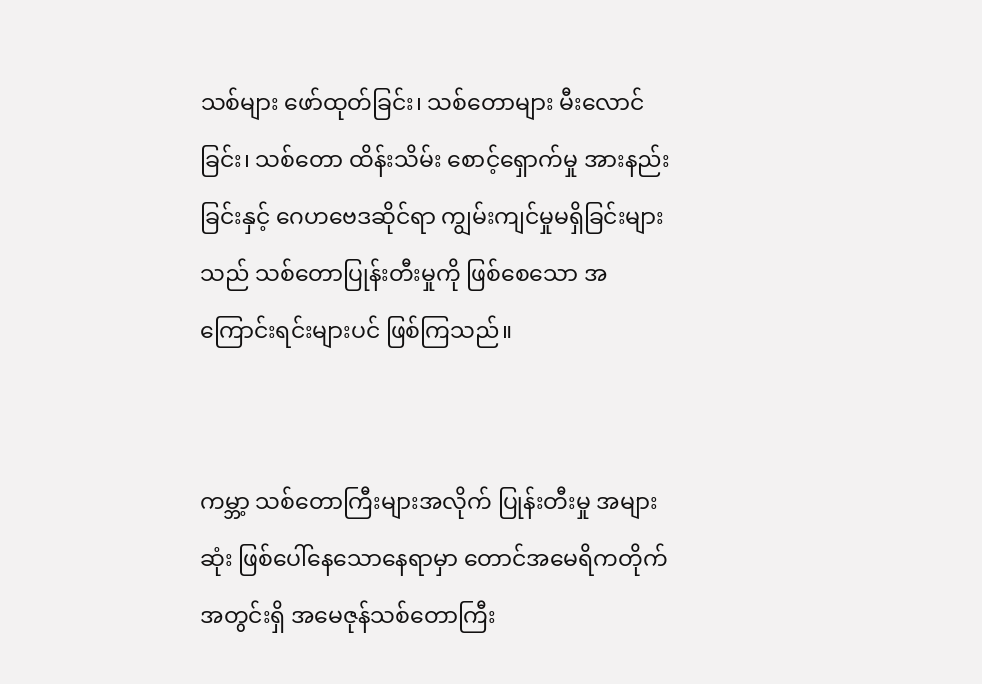သစ်များ ဖော်ထုတ်ခြင်း၊ သစ်တောများ မီးလောင်ခြင်း၊ သစ်တော ထိန်းသိမ်း စောင့်ရှောက်မှု အားနည်းခြင်းနှင့် ဂေဟဗေဒဆိုင်ရာ ကျွမ်းကျင်မှုမရှိခြင်းများသည် သစ်တောပြုန်းတီးမှုကို ဖြစ်စေသော အကြောင်းရင်းများပင် ဖြစ်ကြသည်။


ကမ္ဘာ့ သစ်တောကြီးများအလိုက် ပြုန်းတီးမှု အများဆုံး ဖြစ်ပေါ်နေသောနေရာမှာ တောင်အမေရိကတိုက် အတွင်းရှိ အမေဇုန်သစ်တောကြီး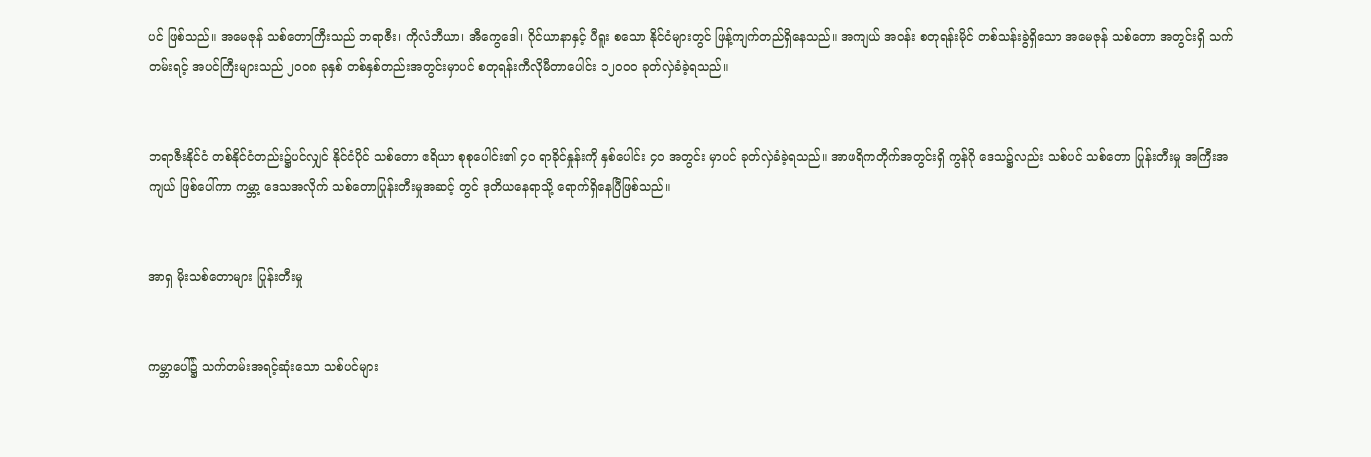ပင် ဖြစ်သည်။ အမေဇုန် သစ်တောကြီးသည် ဘရာဇီး၊ ကိုလံဘီယာ၊ အီကွေဒေါ၊ ဂိုင်ယာနာနှင့် ပီရူး စသော နိုင်ငံများတွင် ဖြန့်ကျက်တည်ရှိနေသည်။ အကျယ် အဝန်း စတုရန်းမိုင် တစ်သန်းခွဲရှိသော အမေဇုန် သစ်တော အတွင်းရှိ သက်တမ်းရင့် အပင်ကြီးများသည် ၂၀ဝ၈ ခုနှစ် တစ်နှစ်တည်းအတွင်းမှာပင် စတုရန်းကီလိုမီတာပေါင်း ၁၂၀ဝ၀ ခုတ်လှဲခံခဲ့ရသည်။


ဘရာဇီးနိုင်ငံ တစ်နိုင်ငံတည်း၌ပင်လျှင် နိုင်ငံပိုင် သစ်တော ဧရိယာ စုစုပေါင်း၏ ၄၀ ရာခိုင်နှုန်းကို နှစ်ပေါင်း ၄၀ အတွင်း မှာပင် ခုတ်လှဲခံခဲ့ရသည်။ အာဖရိကတိုက်အတွင်းရှိ ကွန်ဂို ဒေသ၌လည်း သစ်ပင် သစ်တော ပြုန်းတီးမှု အကြီးအကျယ် ဖြစ်ပေါ်ကာ ကမ္ဘာ့ ဒေသအလိုက် သစ်တောပြုန်းတီးမှုအဆင့် တွင် ဒုတိယနေရာသို့ ရောက်ရှိနေပြီဖြစ်သည်။


အာရှ မိုးသစ်တောများ ပြုန်းတီးမှု


ကမ္ဘာပေါ်၌ သက်တမ်းအရင့်ဆုံးသော သစ်ပင်များ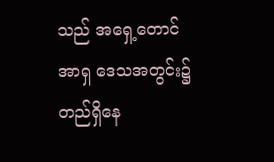သည် အရှေ့တောင်အာရှ ဒေသအတွင်း၌ တည်ရှိနေ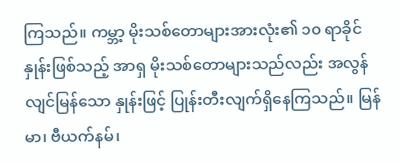ကြသည်။ ကမ္ဘာ့ မိုးသစ်တောများအားလုံး၏ ၁၀ ရာခိုင်နှုန်းဖြစ်သည့် အာရှ မိုးသစ်တောများသည်လည်း အလွန်လျင်မြန်သော နှုန်းဖြင့် ပြုန်းတီးလျက်ရှိနေကြသည်။ မြန်မာ၊ ဗီယက်နမ်၊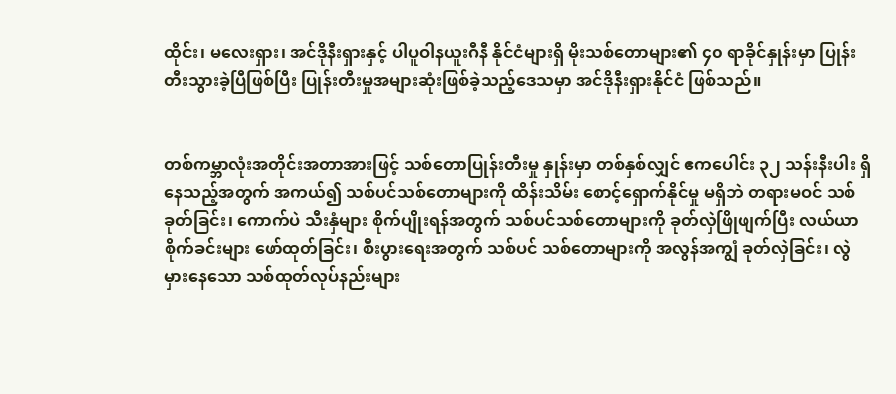ထိုင်း၊ မလေးရှား၊ အင်ဒိုနီးရှားနှင့် ပါပူဝါနယူးဂီနီ နိုင်ငံများရှိ မိုးသစ်တောများ၏ ၄၀ ရာခိုင်နှုန်းမှာ ပြုန်းတီးသွားခဲ့ပြီဖြစ်ပြီး ပြုန်းတီးမှုအများဆုံးဖြစ်ခဲ့သည့်ဒေသမှာ အင်ဒိုနီးရှားနိုင်ငံ ဖြစ်သည်။


တစ်ကမ္ဘာလုံးအတိုင်းအတာအားဖြင့် သစ်တောပြုန်းတီးမှု နှုန်းမှာ တစ်နှစ်လျှင် ဧကပေါင်း ၃၂ သန်းနီးပါး ရှိနေသည့်အတွက် အကယ်၍ သစ်ပင်သစ်တောများကို ထိန်းသိမ်း စောင့်ရှောက်နိုင်မှု မရှိဘဲ တရားမဝင် သစ်ခုတ်ခြင်း၊ ကောက်ပဲ သီးနှံများ စိုက်ပျိုးရန်အတွက် သစ်ပင်သစ်တောများကို ခုတ်လှဲဖြိုဖျက်ပြီး လယ်ယာစိုက်ခင်းများ ဖော်ထုတ်ခြင်း၊ စီးပွားရေးအတွက် သစ်ပင် သစ်တောများကို အလွန်အကျွံ ခုတ်လှဲခြင်း၊ လွဲမှားနေသော သစ်ထုတ်လုပ်နည်းများ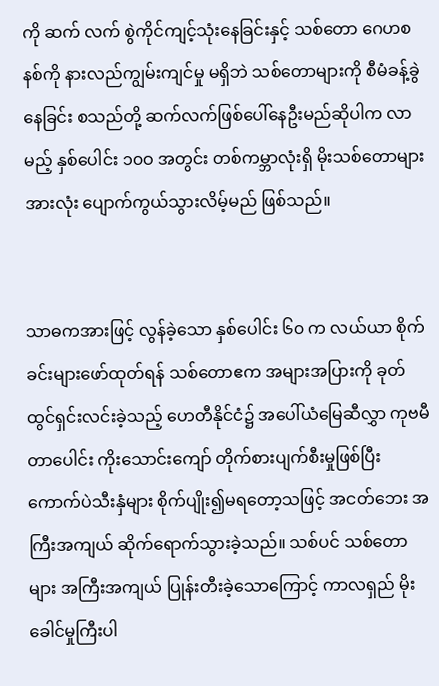ကို ဆက် လက် စွဲကိုင်ကျင့်သုံးနေခြင်းနှင့် သစ်တော ဂေဟစနစ်ကို နားလည်ကျွမ်းကျင်မှု မရှိဘဲ သစ်တောများကို စီမံခန့်ခွဲနေခြင်း စသည်တို့ ဆက်လက်ဖြစ်ပေါ်နေဦးမည်ဆိုပါက လာမည့် နှစ်ပေါင်း ၁၀ဝ အတွင်း တစ်ကမ္ဘာလုံးရှိ မိုးသစ်တောများ အားလုံး ပျောက်ကွယ်သွားလိမ့်မည် ဖြစ်သည်။


သာဓကအားဖြင့် လွန်ခဲ့သော နှစ်ပေါင်း ၆၀ က လယ်ယာ စိုက်ခင်းများဖော်ထုတ်ရန် သစ်တောဧက အများအပြားကို ခုတ်ထွင်ရှင်းလင်းခဲ့သည့် ဟေတီနိုင်ငံ၌ အပေါ်ယံမြေဆီလွှာ ကုဗမီတာပေါင်း ကိုးသောင်းကျော် တိုက်စားပျက်စီးမှုဖြစ်ပြီး ကောက်ပဲသီးနှံများ စိုက်ပျိုး၍မရတော့သဖြင့် အငတ်ဘေး အကြီးအကျယ် ဆိုက်ရောက်သွားခဲ့သည်။ သစ်ပင် သစ်တော များ အကြီးအကျယ် ပြုန်းတီးခဲ့သောကြောင့် ကာလရှည် မိုးခေါင်မှုကြီးပါ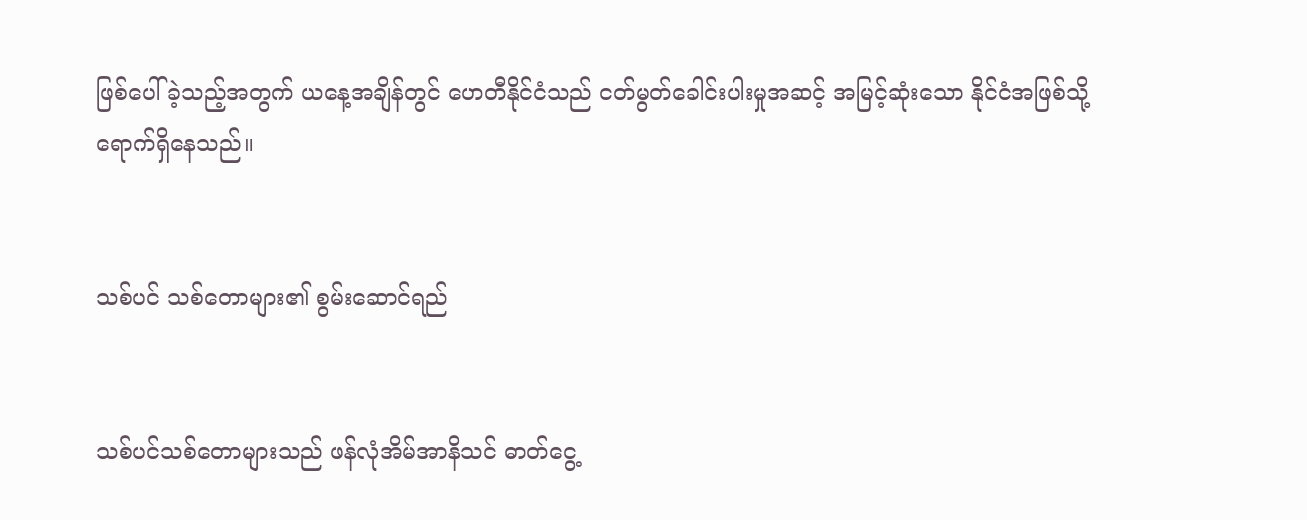ဖြစ်ပေါ်ခဲ့သည့်အတွက် ယနေ့အချိန်တွင် ဟေတီနိုင်ငံသည် ငတ်မွတ်ခေါင်းပါးမှုအဆင့် အမြင့်ဆုံးသော နိုင်ငံအဖြစ်သို့ ရောက်ရှိနေသည်။


သစ်ပင် သစ်တောများ၏ စွမ်းဆောင်ရည်


သစ်ပင်သစ်တောများသည် ဖန်လုံအိမ်အာနိသင် ဓာတ်ငွေ့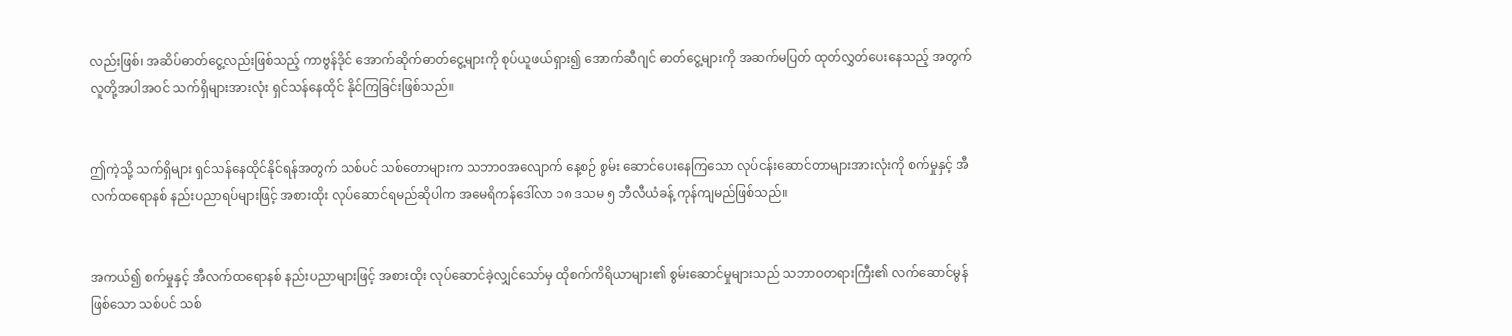လည်းဖြစ်၊ အဆိပ်ဓာတ်ငွေ့လည်းဖြစ်သည့် ကာဗွန်ဒိုင် အောက်ဆိုက်ဓာတ်ငွေ့များကို စုပ်ယူဖယ်ရှား၍ အောက်ဆီဂျင် ဓာတ်ငွေ့များကို အဆက်မပြတ် ထုတ်လွှတ်ပေးနေသည့် အတွက် လူတို့အပါအဝင် သက်ရှိများအားလုံး ရှင်သန်နေထိုင် နိုင်ကြခြင်းဖြစ်သည်။


ဤကဲ့သို့ သက်ရှိများ ရှင်သန်နေထိုင်နိုင်ရန်အတွက် သစ်ပင် သစ်တောများက သဘာဝအလျောက် နေ့စဉ် စွမ်း ဆောင်ပေးနေကြသော လုပ်ငန်းဆောင်တာများအားလုံးကို စက်မှုနှင့် အီလက်ထရောနစ် နည်းပညာရပ်များဖြင့် အစားထိုး လုပ်ဆောင်ရမည်ဆိုပါက အမေရိကန်ဒေါ်လာ ၁၈ ဒသမ ၅ ဘီလီယံခန့် ကုန်ကျမည်ဖြစ်သည်။


အကယ်၍ စက်မှုနှင့် အီလက်ထရောနစ် နည်းပညာများဖြင့် အစားထိုး လုပ်ဆောင်ခဲ့လျှင်သော်မှ ထိုစက်ကိရိယာများ၏ စွမ်းဆောင်မှုများသည် သဘာဝတရားကြီး၏ လက်ဆောင်မွန် ဖြစ်သော သစ်ပင် သစ်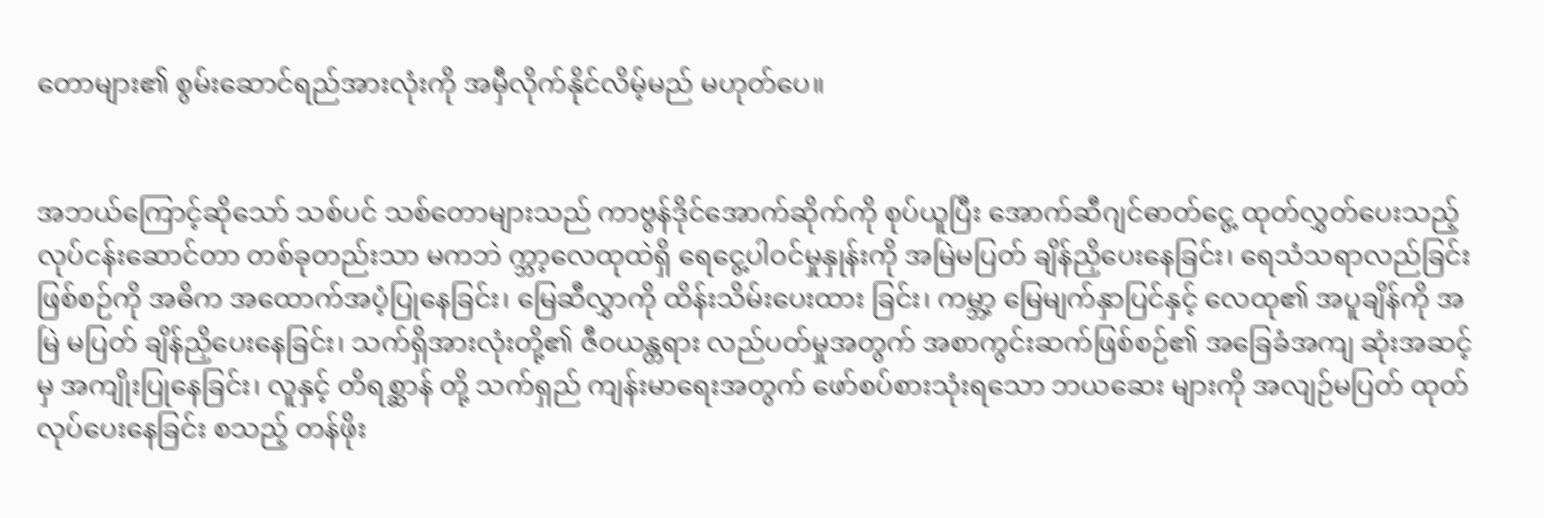တောများ၏ စွမ်းဆောင်ရည်အားလုံးကို အမှီလိုက်နိုင်လိမ့်မည် မဟုတ်ပေ။


အဘယ်ကြောင့်ဆိုသော် သစ်ပင် သစ်တောများသည် ကာဗွန်ဒိုင်အောက်ဆိုက်ကို စုပ်ယူပြီး အောက်ဆီဂျင်ဓာတ်ငွေ့ ထုတ်လွှတ်ပေးသည့် လုပ်ငန်းဆောင်တာ တစ်ခုတည်းသာ မကဘဲ က္ဘာ့လေထုထဲရှိ ရေငွေ့ပါဝင်မှုနှုန်းကို အမြဲမပြတ် ချိန်ညှိပေးနေခြင်း၊ ရေသံသရာလည်ခြင်း ဖြစ်စဉ်ကို အဓိက အထောက်အပံ့ပြုနေခြင်း၊ မြေဆီလွှာကို ထိန်းသိမ်းပေးထား ခြင်း၊ ကမ္ဘာ့ မြေမျက်နှာပြင်နှင့် လေထု၏ အပူချိန်ကို အမြဲ မပြတ် ချိန်ညှိပေးနေခြင်း၊ သက်ရှိအားလုံးတို့၏ ဇီဝယန္တရား လည်ပတ်မှုအတွက် အစာကွင်းဆက်ဖြစ်စဉ်၏ အခြေခံအကျ ဆုံးအဆင့်မှ အကျိုးပြုနေခြင်း၊ လူနှင့် တိရစ္ဆာန် တို့ သက်ရှည် ကျန်းမာရေးအတွက် ဖော်စပ်စားသုံးရသော ဘယဆေး များကို အလျဉ်မပြတ် ထုတ်လုပ်ပေးနေခြင်း စသည့် တန်ဖိုး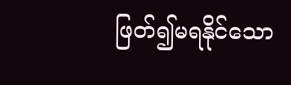ဖြတ်၍မရနိုင်သော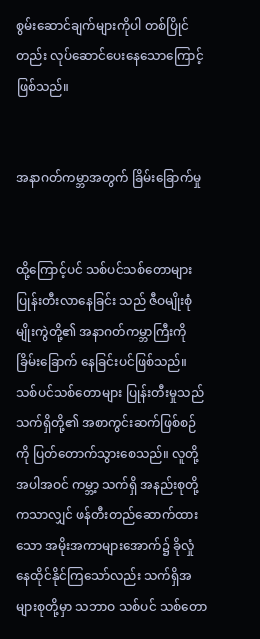စွမ်းဆောင်ချက်များကိုပါ တစ်ပြိုင်တည်း လုပ်ဆောင်ပေးနေသောကြောင့် ဖြစ်သည်။


အနာဂတ်ကမ္ဘာအတွက် ခြိမ်းခြောက်မှု


ထို့ကြောင့်ပင် သစ်ပင်သစ်တောများ ပြုန်းတီးလာနေခြင်း သည် ဇီဝမျိုးစုံမျိုးကွဲတို့၏ အနာဂတ်ကမ္ဘာကြီးကို ခြိမ်းခြောက် နေခြင်းပင်ဖြစ်သည်။ သစ်ပင်သစ်တောများ ပြုန်းတီးမှုသည် သက်ရှိတို့၏ အစာကွင်းဆက်ဖြစ်စဉ်ကို ပြတ်တောက်သွားစေသည်။ လူတို့အပါအဝင် ကမ္ဘာ့ သက်ရှိ အနည်းစုတို့ကသာလျှင် ဖန်တီးတည်ဆောက်ထားသော အမိုးအကာများအောက်၌ ခိုလှုံနေထိုင်နိုင်ကြသော်လည်း သက်ရှိအများစုတို့မှာ သဘာဝ သစ်ပင် သစ်တော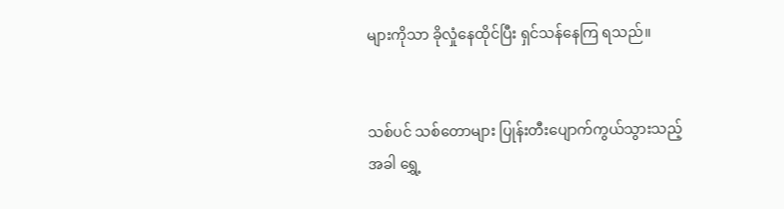များကိုသာ ခိုလှုံနေထိုင်ပြီး ရှင်သန်နေကြ ရသည်။


သစ်ပင် သစ်တောများ ပြုန်းတီးပျောက်ကွယ်သွားသည့်အခါ ရွှေ့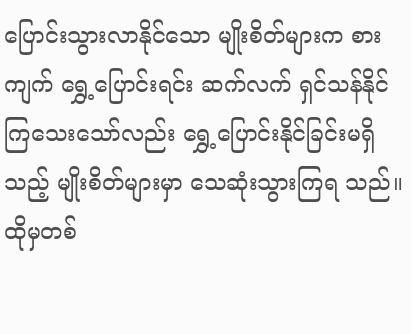ပြောင်းသွားလာနိုင်သော မျိုးစိတ်များက စားကျက် ရွှေ့ပြောင်းရင်း ဆက်လက် ရှင်သန်နိုင်ကြသေးသော်လည်း ရွှေ့ပြောင်းနိုင်ခြင်းမရှိသည့် မျိုးစိတ်များမှာ သေဆုံးသွားကြရ သည်။ ထိုမှတစ်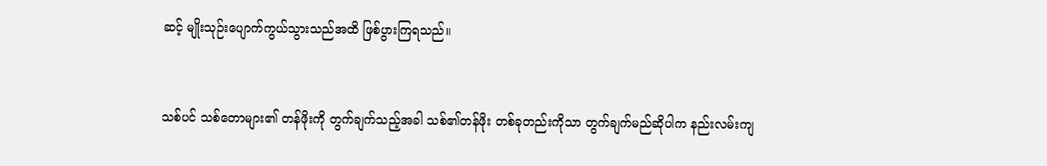ဆင့် မျိုးသုဉ်းပျောက်ကွယ်သွားသည်အထိ ဖြစ်ပွားကြရသည်။


သစ်ပင် သစ်တောများ၏ တန်ဖိုးကို တွက်ချက်သည့်အခါ သစ်၏တန်ဖိုး တစ်ခုတည်းကိုသာ တွက်ချက်မည်ဆိုပါက နည်းလမ်းကျ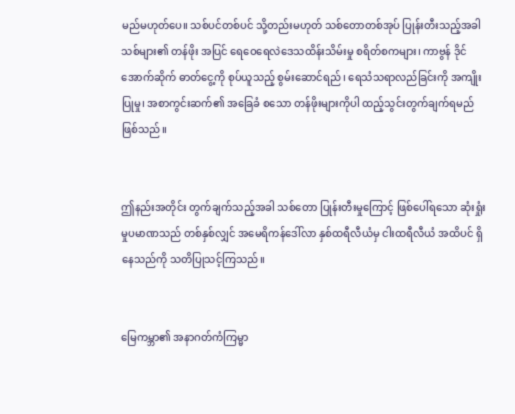မည်မဟုတ်ပေ။ သစ်ပင်တစ်ပင် သို့တည်းမဟုတ် သစ်တောတစ်အုပ် ပြုန်းတီးသည့်အခါ သစ်များ၏ တန်ဖိုး အပြင် ရေဝေရေလဲဒေသထိန်းသိမ်းမှု စရိတ်စကများ၊ ကာဗွန် ဒိုင်အောက်ဆိုက် ဓာတ်ငွေ့ကို စုပ်ယူသည့် စွမ်းဆောင်ရည်၊ ရေသံသရာလည်ခြင်းကို အကျိုးပြုမှု၊ အစာကွင်းဆက်၏ အခြေခံ စသော တန်ဖိုးများကိုပါ ထည့်သွင်းတွက်ချက်ရမည် ဖြစ်သည်။


ဤနည်းအတိုင်း တွက်ချက်သည့်အခါ သစ်တော ပြုန်းတီးမှုကြောင့် ဖြစ်ပေါ်ရသော ဆုံးရှုံးမှုပမာဏသည် တစ်နှစ်လျှင် အမေရိကန်ဒေါ်လာ နှစ်ထရီလီယံမှ ငါးထရီလီယံ အထိပင် ရှိနေသည်ကို သတိပြုသင့်ကြသည်။


မြေကမ္ဘာ၏ အနာဂတ်ကံကြမ္မာ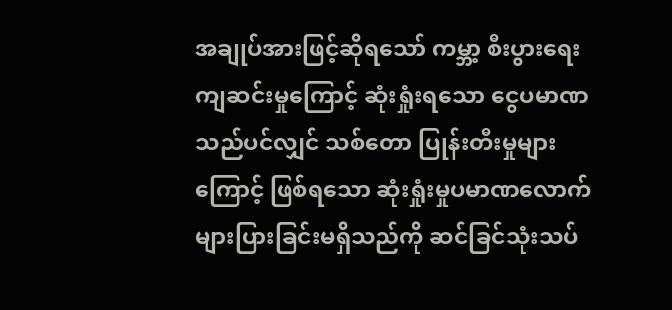အချုပ်အားဖြင့်ဆိုရသော် ကမ္ဘာ့ စီးပွားရေး ကျဆင်းမှုကြောင့် ဆုံးရှုံးရသော ငွေပမာဏသည်ပင်လျှင် သစ်တော ပြုန်းတီးမှုများကြောင့် ဖြစ်ရသော ဆုံးရှုံးမှုပမာဏလောက် များပြားခြင်းမရှိသည်ကို ဆင်ခြင်သုံးသပ်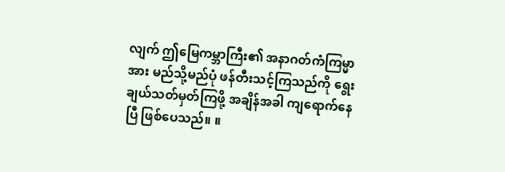လျက် ဤမြေကမ္ဘာကြီး၏ အနာဂတ်ကံကြမ္မာအား မည်သို့မည်ပုံ ဖန်တီးသင့်ကြသည်ကို ရွေးချယ်သတ်မှတ်ကြဖို့ အချိန်အခါ ကျရောက်နေပြီ ဖြစ်ပေသည်။ ။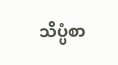သိပ္ပံစာ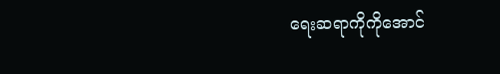ရေးဆရာကိုကိုအောင်